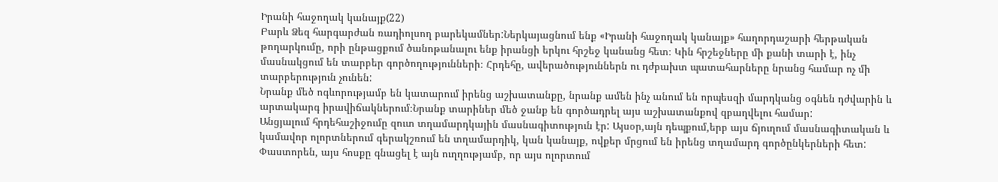Իրանի հաջողակ կանայք(22)
Բարև Ձեզ հարգարժան ռադիոլսող բարեկամներ:Ներկայացնում ենք «Իրանի հաջողակ կանայք» հաղորդաշարի հերթական թողարկումը, որի ընթացքում ծանոթանալու ենք իրանցի երկու հրշեջ կանանց հետ։ Կին հրշեջները մի քանի տարի է, ինչ մասնակցում են տարբեր գործողությունների։ Հրդեհը, ավերածություններն ու դժբախտ պատահարները նրանց համար ոչ մի տարբերություն չունեն:
Նրանք մեծ ոգևորությամբ են կատարում իրենց աշխատանքը, նրանք ամեն ինչ անում են որպեսզի մարդկանց օգնեն դժվարին և արտակարգ իրավիճակներում։Նրանք տարիներ մեծ ջանք են գործադրել այս աշխատանքով զբաղվելու համար:
Անցյալում հրդեհաշիջումը զուտ տղամարդկային մասնագիտություն էր: Այսօր,այն դեպքում,երբ այս ճյուղում մասնագիտական և կամավոր ոլորտներում գերակշռում են տղամարդիկ, կան կանայք, ովքեր մրցում են իրենց տղամարդ գործընկերների հետ: Փաստորեն, այս հոսքը գնացել է այն ուղղությամբ, որ այս ոլորտում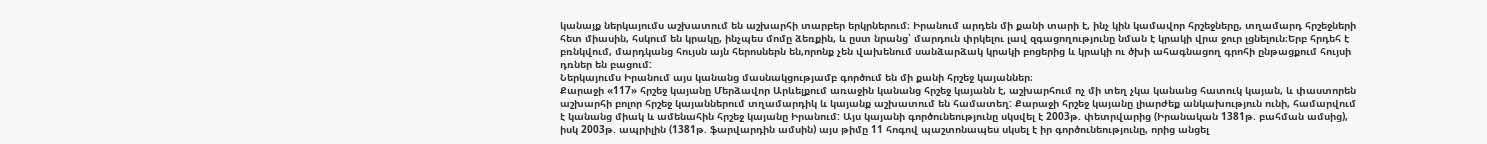կանայք ներկայումս աշխատում են աշխարհի տարբեր երկրներում։ Իրանում արդեն մի քանի տարի է, ինչ կին կամավոր հրշեջները, տղամարդ հրշեջների հետ միասին, հսկում են կրակը, ինչպես մոմը ձեռքին, և ըստ նրանց՝ մարդուն փրկելու լավ զգացողությունը նման է կրակի վրա ջուր լցնելուն։Երբ հրդեհ է բռնկվում, մարդկանց հույսն այն հերոսներն են,որոնք չեն վախենում սանձարձակ կրակի բոցերից և կրակի ու ծխի ահագնացող գրոհի ընթացքում հույսի դռներ են բացում:
Ներկայումս Իրանում այս կանանց մասնակցությամբ գործում են մի քանի հրշեջ կայաններ։
Քարաջի «117» հրշեջ կայանը Մերձավոր Արևելքում առաջին կանանց հրշեջ կայանն է, աշխարհում ոչ մի տեղ չկա կանանց հատուկ կայան, և փաստորեն աշխարհի բոլոր հրշեջ կայաններում տղամարդիկ և կայանք աշխատում են համատեղ: Քարաջի հրշեջ կայանը լիարժեք անկախություն ունի, համարվում է կանանց միակ և ամենահին հրշեջ կայանը Իրանում: Այս կայանի գործունեությունը սկսվել է 2003թ. փետրվարից (Իրանական 1381թ. բահման ամսից), իսկ 2003թ. ապրիլին (1381թ. ֆարվարդին ամսին) այս թիմը 11 հոգով պաշտոնապես սկսել է իր գործունեությունը, որից անցել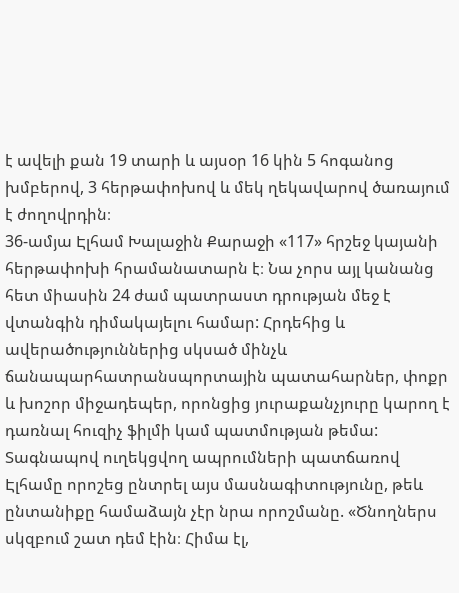է ավելի քան 19 տարի և այսօր 16 կին 5 հոգանոց խմբերով, 3 հերթափոխով և մեկ ղեկավարով ծառայում է ժողովրդին։
36-ամյա Էլհամ Խալաջին Քարաջի «117» հրշեջ կայանի հերթափոխի հրամանատարն է։ Նա չորս այլ կանանց հետ միասին 24 ժամ պատրաստ դրության մեջ է վտանգին դիմակայելու համար: Հրդեհից և ավերածություններից սկսած մինչև ճանապարհատրանսպորտային պատահարներ, փոքր և խոշոր միջադեպեր, որոնցից յուրաքանչյուրը կարող է դառնալ հուզիչ ֆիլմի կամ պատմության թեմա: Տագնապով ուղեկցվող ապրումների պատճառով Էլհամը որոշեց ընտրել այս մասնագիտությունը, թեև ընտանիքը համաձայն չէր նրա որոշմանը. «Ծնողներս սկզբում շատ դեմ էին։ Հիմա էլ,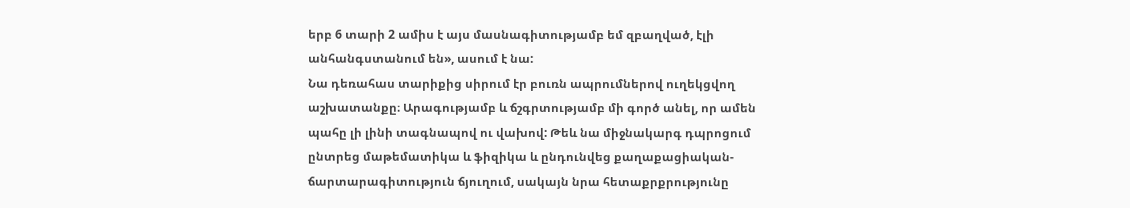երբ 6 տարի 2 ամիս է այս մասնագիտությամբ եմ զբաղված, էլի անհանգստանում են», ասում է նա:
Նա դեռահաս տարիքից սիրում էր բուռն ապրումներով ուղեկցվող աշխատանքը։ Արագությամբ և ճշգրտությամբ մի գործ անել, որ ամեն պահը լի լինի տագնապով ու վախով: Թեև նա միջնակարգ դպրոցում ընտրեց մաթեմատիկա և ֆիզիկա և ընդունվեց քաղաքացիական-ճարտարագիտություն ճյուղում, սակայն նրա հետաքրքրությունը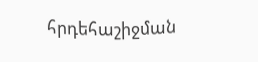հրդեհաշիջման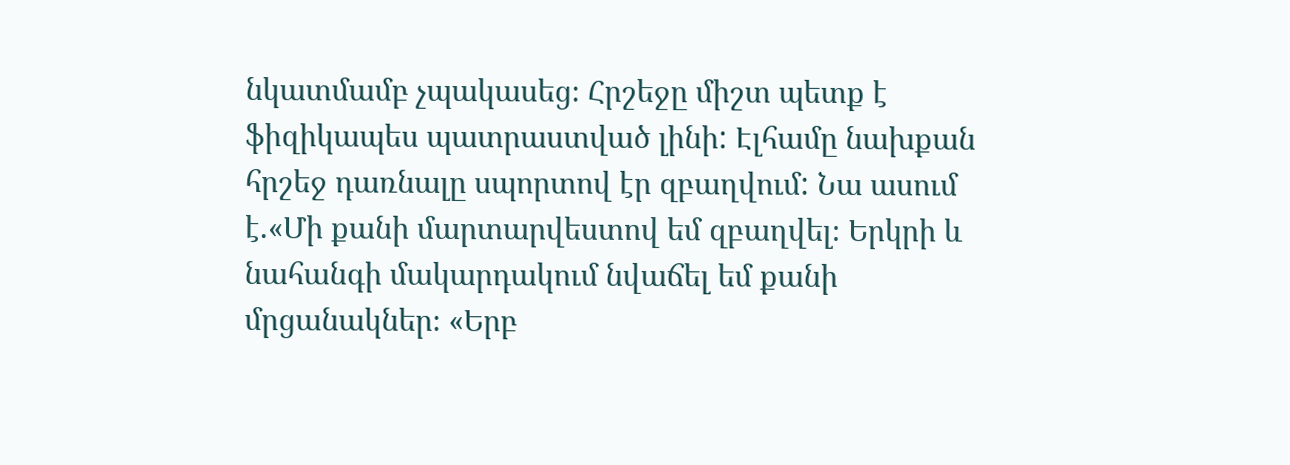նկատմամբ չպակասեց։ Հրշեջը միշտ պետք է ֆիզիկապես պատրաստված լինի: Էլհամը նախքան հրշեջ դառնալը սպորտով էր զբաղվում: Նա ասում է.«Մի քանի մարտարվեստով եմ զբաղվել։ Երկրի և նահանգի մակարդակում նվաճել եմ քանի մրցանակներ։ «Երբ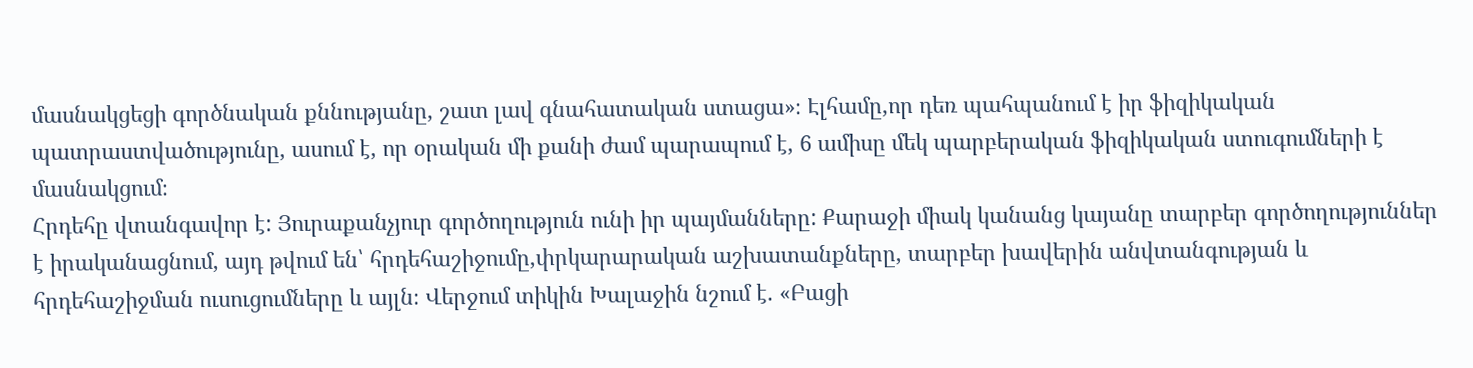մասնակցեցի գործնական քննությանը, շատ լավ գնահատական ստացա»։ Էլհամը,որ դեռ պահպանում է իր ֆիզիկական պատրաստվածությունը, ասում է, որ օրական մի քանի ժամ պարապում է, 6 ամիսը մեկ պարբերական ֆիզիկական ստուգումների է մասնակցում։
Հրդեհը վտանգավոր է: Յուրաքանչյուր գործողություն ունի իր պայմանները: Քարաջի միակ կանանց կայանը տարբեր գործողություններ է իրականացնում, այդ թվում են՝ հրդեհաշիջումը,փրկարարական աշխատանքները, տարբեր խավերին անվտանգության և հրդեհաշիջման ուսուցումները և այլն։ Վերջում տիկին Խալաջին նշում է. «Բացի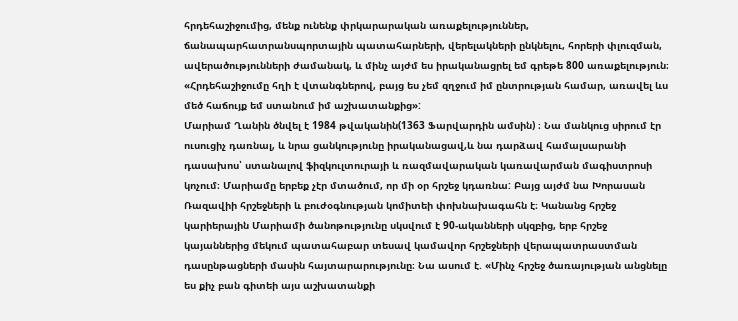հրդեհաշիջումից, մենք ունենք փրկարարական առաքելություններ, ճանապարհատրանսպորտային պատահարների, վերելակների ընկնելու, հորերի փլուզման, ավերածությունների ժամանակ, և մինչ այժմ ես իրականացրել եմ գրեթե 800 առաքելություն։ «Հրդեհաշիջումը հղի է վտանգներով, բայց ես չեմ զղջում իմ ընտրության համար, առավել ևս մեծ հաճույք եմ ստանում իմ աշխատանքից»:
Մարիամ Ղանին ծնվել է 1984 թվականին(1363 Ֆարվարդին ամսին) ։ Նա մանկուց սիրում էր ուսուցիչ դառնալ, և նրա ցանկությունը իրականացավ,և նա դարձավ համալսարանի դասախոս՝ ստանալով ֆիզկուլտուրայի և ռազմավարական կառավարման մագիստրոսի կոչում։ Մարիամը երբեք չէր մտածում, որ մի օր հրշեջ կդառնա: Բայց այժմ նա Խորասան Ռազավիի հրշեջների և բուժօգնության կոմիտեի փոխնախագահն է։ Կանանց հրշեջ կարիերային Մարիամի ծանոթությունը սկսվում է 90-ականների սկզբից, երբ հրշեջ կայաններից մեկում պատահաբար տեսավ կամավոր հրշեջների վերապատրաստման դասընթացների մասին հայտարարությունը։ Նա ասում է. «Մինչ հրշեջ ծառայության անցնելը ես քիչ բան գիտեի այս աշխատանքի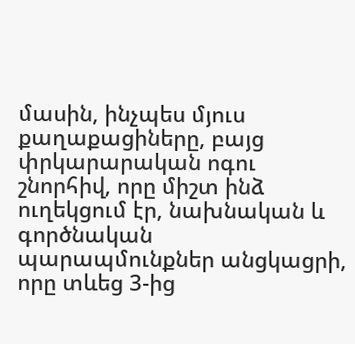մասին, ինչպես մյուս քաղաքացիները, բայց փրկարարական ոգու շնորհիվ, որը միշտ ինձ ուղեկցում էր, նախնական և գործնական պարապմունքներ անցկացրի, որը տևեց 3-ից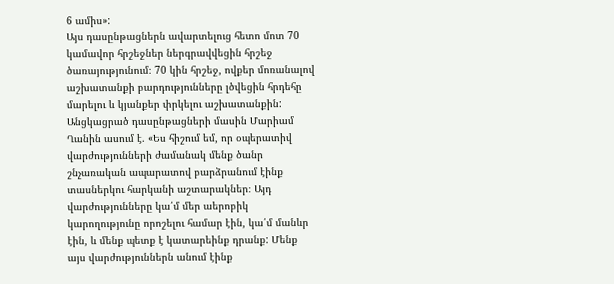6 ամիս»:
Այս դասընթացներն ավարտելուց հետո մոտ 70 կամավոր հրշեջներ ներգրավվեցին հրշեջ ծառայությունում։ 70 կին հրշեջ, ովքեր մոռանալով աշխատանքի բարդությունները լծվեցին հրդեհը մարելու և կյանքեր փրկելու աշխատանքին: Անցկացրած դասընթացների մասին Մարիամ Ղանին ասում է. «Ես հիշում եմ, որ օպերատիվ վարժությունների ժամանակ մենք ծանր շնչառական ապարատով բարձրանում էինք տասներկու հարկանի աշտարակներ։ Այդ վարժությունները կա՛մ մեր աերոբիկ կարողությունը որոշելու համար էին, կա՛մ մանևր էին, և մենք պետք է կատարեինք դրանք: Մենք այս վարժություններն անում էինք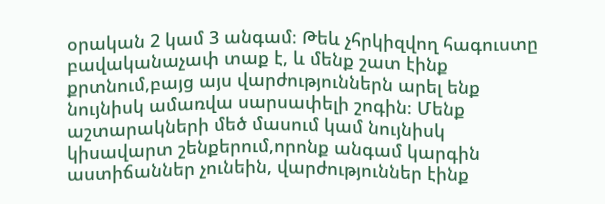օրական 2 կամ 3 անգամ։ Թեև չհրկիզվող հագուստը բավականաչափ տաք է, և մենք շատ էինք քրտնում,բայց այս վարժություններն արել ենք նույնիսկ ամառվա սարսափելի շոգին։ Մենք աշտարակների մեծ մասում կամ նույնիսկ կիսավարտ շենքերում,որոնք անգամ կարգին աստիճաններ չունեին, վարժություններ էինք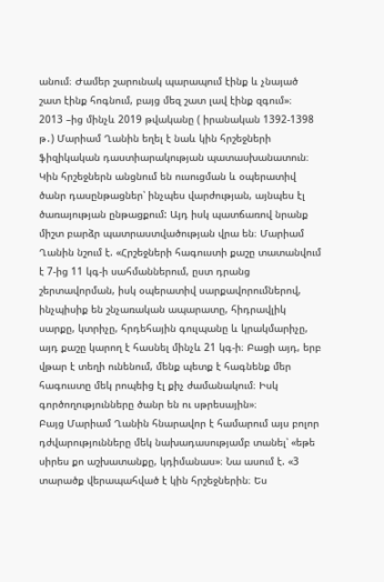անում։ Ժամեր շարունակ պարապում էինք և չնայած շատ էինք հոգնում, բայց մեզ շատ լավ էինք զգում»։
2013 –ից մինչև 2019 թվականը ( իրանական 1392-1398 թ․) Մարիամ Ղանին եղել է նաև կին հրշեջների ֆիզիկական դաստիարակության պատասխանատուն։ Կին հրշեջներն անցնում են ուսուցման և օպերատիվ ծանր դասընթացներ՝ ինչպես վարժության, այնպես էլ ծառայության ընթացքում: Այդ իսկ պատճառով նրանք միշտ բարձր պատրաստվածության վրա են։ Մարիամ Ղանին նշում է. «Հրշեջների հագուստի քաշը տատանվում է 7-ից 11 կգ-ի սահմաններում, ըստ դրանց շերտավորման, իսկ օպերատիվ սարքավորումներով, ինչպիսիք են շնչառական ապարատը, հիդրավլիկ սարքը, կտրիչը, հրդեհային գուլպանը և կրակմարիչը, այդ քաշը կարող է հասնել մինչև 21 կգ-ի։ Բացի այդ, երբ վթար է տեղի ունենում, մենք պետք է հագնենք մեր հագուստը մեկ րոպեից էլ քիչ ժամանակում։ Իսկ գործողությունները ծանր են ու սթրեսային»։
Բայց Մարիամ Ղանին հնարավոր է համարում այս բոլոր դժվարությունները մեկ նախադասությամբ տանել՝ «եթե սիրես քո աշխատանքը, կդիմանաս»։ Նա ասում է. «3 տարածք վերապահված է կին հրշեջներին։ Ես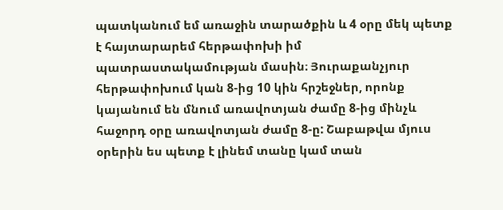պատկանում եմ առաջին տարածքին և 4 օրը մեկ պետք է հայտարարեմ հերթափոխի իմ պատրաստակամության մասին։ Յուրաքանչյուր հերթափոխում կան 8-ից 10 կին հրշեջներ, որոնք կայանում են մնում առավոտյան ժամը 8-ից մինչև հաջորդ օրը առավոտյան ժամը 8-ը: Շաբաթվա մյուս օրերին ես պետք է լինեմ տանը կամ տան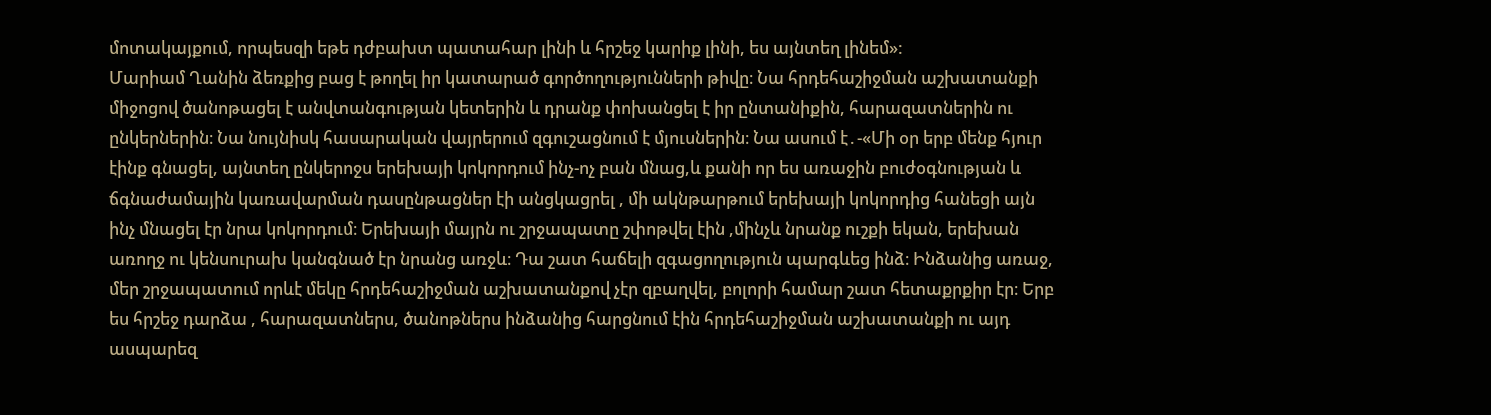մոտակայքում, որպեսզի եթե դժբախտ պատահար լինի և հրշեջ կարիք լինի, ես այնտեղ լինեմ»:
Մարիամ Ղանին ձեռքից բաց է թողել իր կատարած գործողությունների թիվը։ Նա հրդեհաշիջման աշխատանքի միջոցով ծանոթացել է անվտանգության կետերին և դրանք փոխանցել է իր ընտանիքին, հարազատներին ու ընկերներին։ Նա նույնիսկ հասարական վայրերում զգուշացնում է մյուսներին։ Նա ասում է․-«Մի օր երբ մենք հյուր էինք գնացել, այնտեղ ընկերոջս երեխայի կոկորդում ինչ-ոչ բան մնաց,և քանի որ ես առաջին բուժօգնության և ճգնաժամային կառավարման դասընթացներ էի անցկացրել , մի ակնթարթում երեխայի կոկորդից հանեցի այն ինչ մնացել էր նրա կոկորդում։ Երեխայի մայրն ու շրջապատը շփոթվել էին ,մինչև նրանք ուշքի եկան, երեխան առողջ ու կենսուրախ կանգնած էր նրանց առջև։ Դա շատ հաճելի զգացողություն պարգևեց ինձ։ Ինձանից առաջ, մեր շրջապատում որևէ մեկը հրդեհաշիջման աշխատանքով չէր զբաղվել, բոլորի համար շատ հետաքրքիր էր։ Երբ ես հրշեջ դարձա , հարազատներս, ծանոթներս ինձանից հարցնում էին հրդեհաշիջման աշխատանքի ու այդ ասպարեզ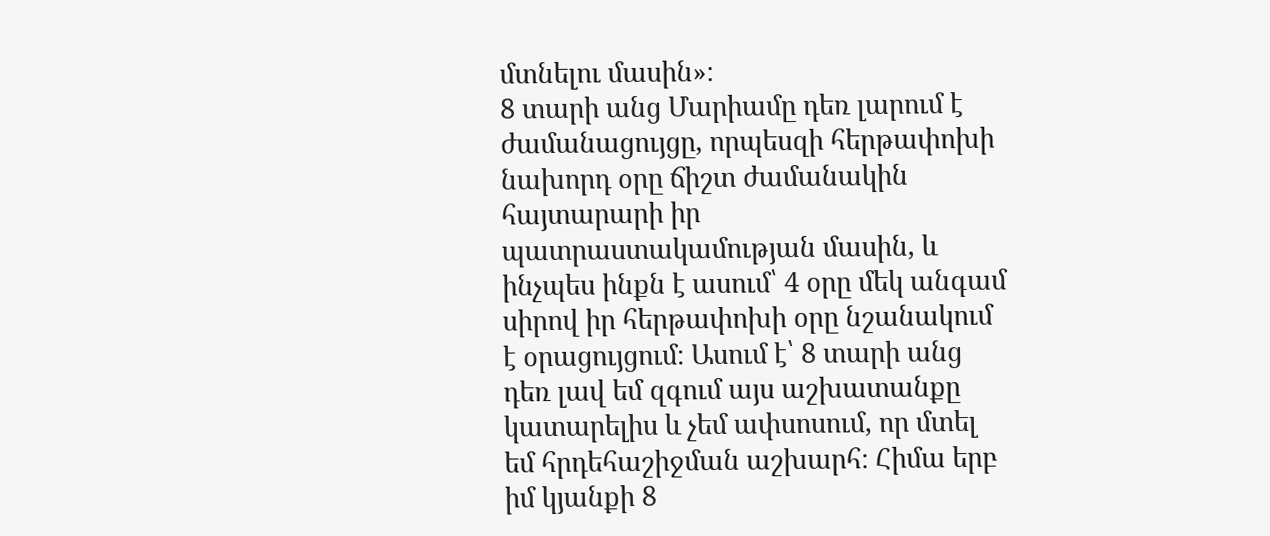մտնելու մասին»։
8 տարի անց Մարիամը դեռ լարում է ժամանացույցը, որպեսզի հերթափոխի նախորդ օրը ճիշտ ժամանակին հայտարարի իր պատրաստակամության մասին, և ինչպես ինքն է ասում՝ 4 օրը մեկ անգամ սիրով իր հերթափոխի օրը նշանակում է օրացույցում։ Ասում է՝ 8 տարի անց դեռ լավ եմ զգում այս աշխատանքը կատարելիս և չեմ ափսոսում, որ մտել եմ հրդեհաշիջման աշխարհ։ Հիմա երբ իմ կյանքի 8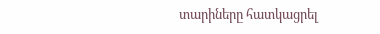տարիները հատկացրել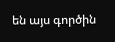են այս գործին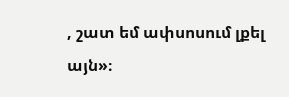, շատ եմ ափսոսում լքել այն»։